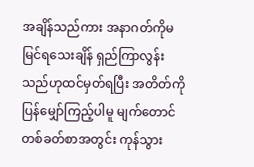အချိန်သည်ကား အနာဂတ်ကိုမမြင်ရသေးချိန် ရှည်ကြာလွန်းသည်ဟုထင်မှတ်ရပြီး အတိတ်ကိုပြန်မျှော်ကြည့်ပါမူ မျက်တောင်တစ်ခတ်စာအတွင်း ကုန်သွား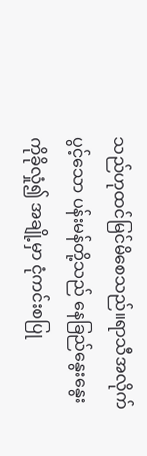သည်ဟုထင်မြင်မိစေသည်။ရာသီအလိုက်ပွင့်သော ပန်းမန်တို့သည် နေခြည်နွေးနွေးကိုခိုလှုံ၍ အချို့မှာ ငုံကင်းစပြု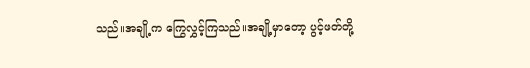သည်။အချို့က ကြွေလွှင့်ကြသည်။အချို့မှာတော့ ပွင့်ဖတ်တို့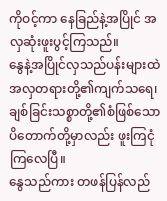ကိုဝင့်ကာ နေခြည်နဲ့အပြိုင် အလှဆုံးဖူးပွင့်ကြသည်။
နွေနဲ့အပြိုင်လှသည်ပန်းများထဲ အလှတရားတို့၏ကျက်သရေ၊ ချစ်ခြင်းသစ္စာတို့၏စံဖြစ်သော ပိတောက်တို့မှာလည်း ဖူးကြငုံကြလေပြီ။
နွေသည်ကား တဖန်ပြန်လည်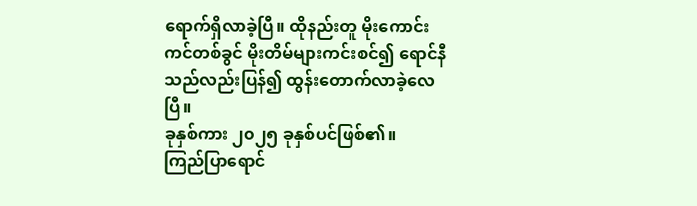ရောက်ရှိလာခဲ့ပြီ။ ထိုနည်းတူ မိုးကောင်းကင်တစ်ခွင် မိုးတိမ်များကင်းစင်၍ ရောင်နီသည်လည်းပြန်၍ ထွန်းတောက်လာခဲ့လေပြီ။
ခုနှစ်ကား ၂၀၂၅ ခုနှစ်ပင်ဖြစ်၏။
ကြည်ပြာရောင်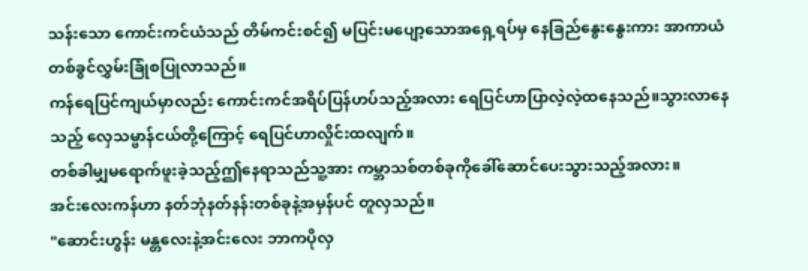သန်းသော ကောင်းကင်ယံသည် တိမ်ကင်းစင်၍ မပြင်းမပျော့သောအရှေ့ရပ်မှ နေခြည်နွေးနွေးကား အာကာယံတစ်ခွင်လွှမ်းခြုံစပြုလာသည်။
ကန်ရေပြင်ကျယ်မှာလည်း ကောင်းကင်အရိပ်ပြန်ဟပ်သည့်အလား ရေပြင်ဟာပြာလဲ့လဲ့ထနေသည်။သွားလာနေသည့် လှေသမ္ဗာန်ငယ်တို့ကြောင့် ရေပြင်ဟာလှိုင်းထလျက်။
တစ်ခါမျှမရောက်ဖူးခဲ့သည့်ဤနေရာသည်သူ့အား ကမ္ဘာသစ်တစ်ခုကိုခေါ်ဆောင်ပေးသွားသည့်အလား။
အင်းလေးကန်ဟာ နတ်ဘုံနတ်နန်းတစ်ခုနဲ့အမှန်ပင် တူလှသည်။
"ဆောင်းဟွန်း မန္တလေးနဲ့အင်းလေး ဘာကပိုလှ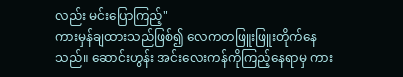လည်း မင်းပြောကြည့်"
ကားမှန်ချထားသည်ဖြစ်၍ လေကတဖြူးဖြူးတိုက်နေသည်။ ဆောင်းဟွန်း အင်းလေးကန်ကိုကြည့်နေရာမှ ကား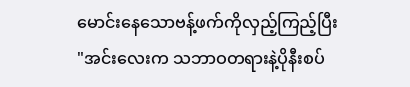မောင်းနေသောဗန့်ဖက်ကိုလှည့်ကြည့်ပြီး
"အင်းလေးက သဘာဝတရားနဲ့ပိုနီးစပ်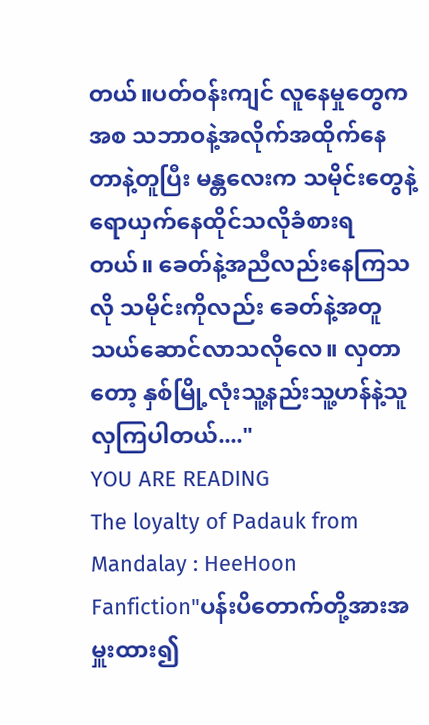တယ်။ပတ်ဝန်းကျင် လူနေမှုတွေကအစ သဘာဝနဲ့အလိုက်အထိုက်နေတာနဲ့တူပြီး မန္တလေးက သမိုင်းတွေနဲ့ရောယှက်နေထိုင်သလိုခံစားရတယ်။ ခေတ်နဲ့အညီလည်းနေကြသလို သမိုင်းကိုလည်း ခေတ်နဲ့အတူသယ်ဆောင်လာသလိုလေ။ လှတာတော့ နှစ်မြို့လုံးသူ့နည်းသူ့ဟန်နဲ့သူလှကြပါတယ်...."
YOU ARE READING
The loyalty of Padauk from Mandalay : HeeHoon
Fanfiction"ပန်းပိတောက်တို့အားအမှူးထား၍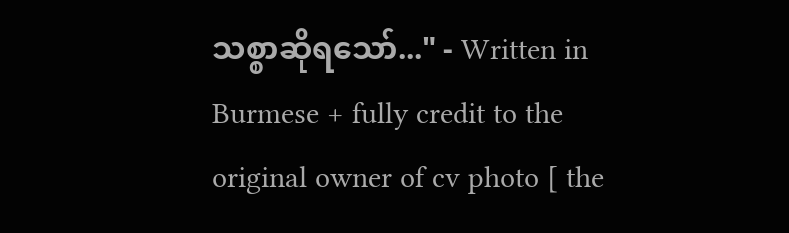သစ္စာဆိုရသော်..." - Written in Burmese + fully credit to the original owner of cv photo [ the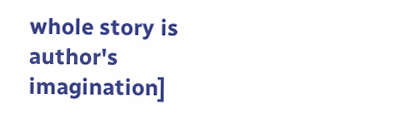whole story is author's imagination]